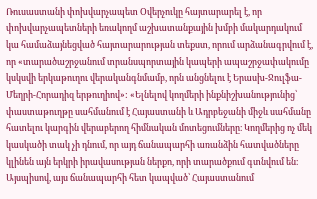Ռուսաստանի փոխվարչապետ Օվերչուկը հայտարարել է, որ փոխվարչապետների եռակողմ աշխատանքային խմբի մակարդակում կա համաձայնեցված հայտարարության տեքստ, որում արձանագրվում է, որ «տարածաշրջանում տրանսպորտային կապերի ապաշրջափակումը կսկսվի երկաթուղու վերականգնմամբ, որն անցնելու է Երասխ-Ջուլֆա-Մեղրի-Հորադիզ երթուղիով»: «Ելնելով կողմերի ինքնիշխանությունից՝ փաստաթուղթը սահմանում է Հայաստանի և Ադրբեջանի միջև սահմանը հատելու կարգին վերաբերող հիմնական մոտեցումները։ Կողմերից ոչ մեկ կասկածի տակ չի դնում, որ այդ ճանապարհի առանձին հատվածները կլինեն այն երկրի իրավասության ներքո, որի տարածքում գտնվում են։ Այսպիսով, այս ճանապարհի հետ կապված՝ Հայաստանում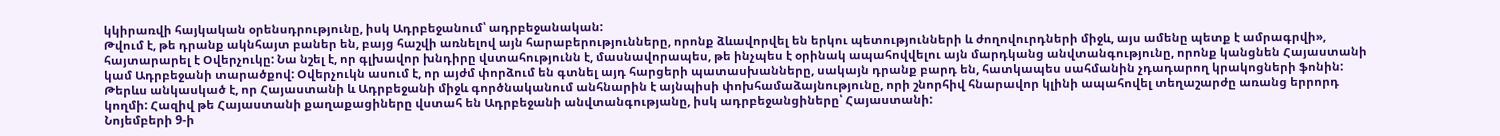կկիրառվի հայկական օրենսդրությունը, իսկ Ադրբեջանում՝ ադրբեջանական:
Թվում է, թե դրանք ակնհայտ բաներ են, բայց հաշվի առնելով այն հարաբերությունները, որոնք ձևավորվել են երկու պետությունների և ժողովուրդների միջև, այս ամենը պետք է ամրագրվի», հայտարարել է Օվերչուկը: Նա նշել է, որ գլխավոր խնդիրը վստահությունն է, մասնավորապես, թե ինչպես է օրինակ ապահովվելու այն մարդկանց անվտանգությունը, որոնք կանցնեն Հայաստանի կամ Ադրբեջանի տարածքով: Օվերչուկն ասում է, որ այժմ փորձում են գտնել այդ հարցերի պատասխանները, սակայն դրանք բարդ են, հատկապես սահմանին չդադարող կրակոցների ֆոնին: Թերևս անկասկած է, որ Հայաստանի և Ադրբեջանի միջև գործնականում անհնարին է այնպիսի փոխհամաձայնությունը, որի շնորհիվ հնարավոր կլինի ապահովել տեղաշարժը առանց երրորդ կողմի: Հազիվ թե Հայաստանի քաղաքացիները վստահ են Ադրբեջանի անվտանգությանը, իսկ ադրբեջանցիները՝ Հայաստանի:
Նոյեմբերի 9-ի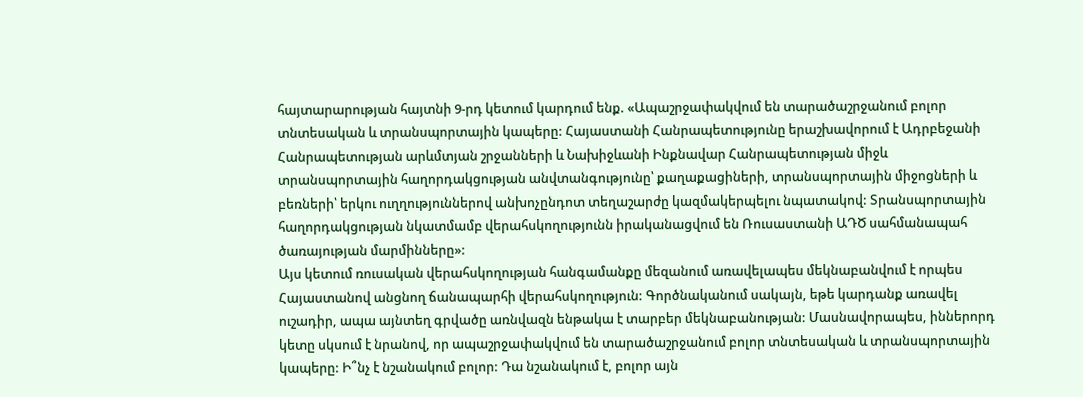հայտարարության հայտնի 9-րդ կետում կարդում ենք. «Ապաշրջափակվում են տարածաշրջանում բոլոր տնտեսական և տրանսպորտային կապերը: Հայաստանի Հանրապետությունը երաշխավորում է Ադրբեջանի Հանրապետության արևմտյան շրջանների և Նախիջևանի Ինքնավար Հանրապետության միջև տրանսպորտային հաղորդակցության անվտանգությունը՝ քաղաքացիների, տրանսպորտային միջոցների և բեռների՝ երկու ուղղություններով անխոչընդոտ տեղաշարժը կազմակերպելու նպատակով: Տրանսպորտային հաղորդակցության նկատմամբ վերահսկողությունն իրականացվում են Ռուսաստանի ԱԴԾ սահմանապահ ծառայության մարմինները»:
Այս կետում ռուսական վերահսկողության հանգամանքը մեզանում առավելապես մեկնաբանվում է որպես Հայաստանով անցնող ճանապարհի վերահսկողություն: Գործնականում սակայն, եթե կարդանք առավել ուշադիր, ապա այնտեղ գրվածը առնվազն ենթակա է տարբեր մեկնաբանության: Մասնավորապես, իններորդ կետը սկսում է նրանով, որ ապաշրջափակվում են տարածաշրջանում բոլոր տնտեսական և տրանսպորտային կապերը: Ի՞նչ է նշանակում բոլոր: Դա նշանակում է, բոլոր այն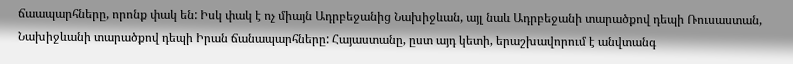ճաապարհները, որոնք փակ են: Իսկ փակ է ոչ միայն Ադրբեջանից Նախիջևան, այլ նաև Ադրբեջանի տարածքով դեպի Ռուսաստան, Նախիջևանի տարածքով դեպի Իրան ճանապարհները: Հայաստանը, ըստ այդ կետի, երաշխավորում է անվտանգ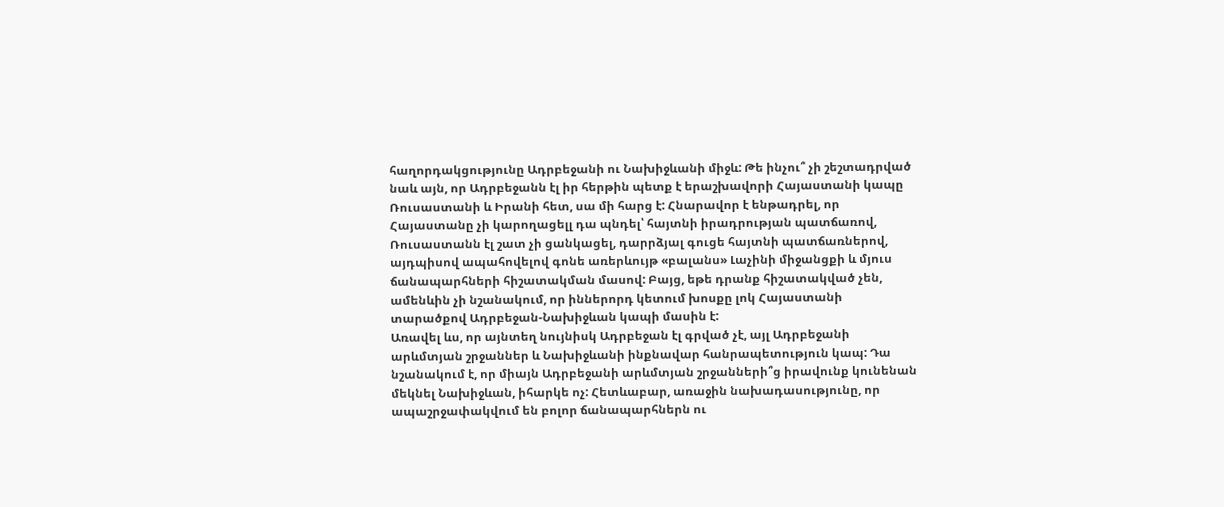հաղորդակցությունը Ադրբեջանի ու Նախիջևանի միջև: Թե ինչու՞ չի շեշտադրված նաև այն, որ Ադրբեջանն էլ իր հերթին պետք է երաշխավորի Հայաստանի կապը Ռուսաստանի և Իրանի հետ, սա մի հարց է: Հնարավոր է ենթադրել, որ Հայաստանը չի կարողացելլ դա պնդել՝ հայտնի իրադրության պատճառով, Ռուսաստանն էլ շատ չի ցանկացել, դարրձյալ գուցե հայտնի պատճառներով, այդպիսով ապահովելով գոնե առերևույթ «բալանս» Լաչինի միջանցքի և մյուս ճանապարհների հիշատակման մասով: Բայց, եթե դրանք հիշատակված չեն, ամենևին չի նշանակում, որ իններորդ կետում խոսքը լոկ Հայաստանի տարածքով Ադրբեջան-Նախիջևան կապի մասին է:
Առավել ևս, որ այնտեղ նույնիսկ Ադրբեջան էլ գրված չէ, այլ Ադրբեջանի արևմտյան շրջաններ և Նախիջևանի ինքնավար հանրապետություն կապ: Դա նշանակում է, որ միայն Ադրբեջանի արևմտյան շրջանների՞ց իրավունք կունենան մեկնել Նախիջևան, իհարկե ոչ: Հետևաբար, առաջին նախադասությունը, որ ապաշրջափակվում են բոլոր ճանապարհներն ու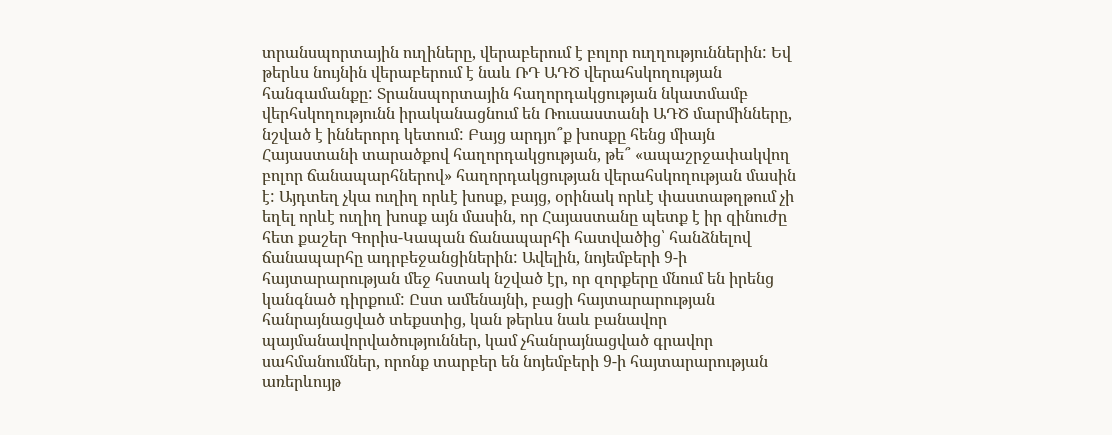տրանսպորտային ուղիները, վերաբերում է բոլոր ուղղություններին: Եվ թերևս նույնին վերաբերում է նաև ՌԴ ԱԴԾ վերահսկողության հանգամանքը: Տրանսպորտային հաղորդակցության նկատմամբ վերհսկողությունն իրականացնում են Ռուսաստանի ԱԴԾ մարմինները, նշված է իններորդ կետում: Բայց արդյո՞ք խոսքը հենց միայն Հայաստանի տարածքով հաղորդակցության, թե՞ «ապաշրջափակվող բոլոր ճանապարհներով» հաղորդակցության վերահսկողության մասին է: Այդտեղ չկա ուղիղ որևէ խոսք, բայց, օրինակ որևէ փաստաթղթում չի եղել որևէ ուղիղ խոսք այն մասին, որ Հայաստանը պետք է իր զինուժը հետ քաշեր Գորիս-Կապան ճանապարհի հատվածից՝ հանձնելով ճանապարհը ադրբեջանցիներին: Ավելին, նոյեմբերի 9-ի հայտարարության մեջ հստակ նշված էր, որ զորքերը մնում են իրենց կանգնած դիրքում: Ըստ ամենայնի, բացի հայտարարության հանրայնացված տեքստից, կան թերևս նաև բանավոր պայմանավորվածություններ, կամ չհանրայնացված գրավոր սահմանումներ, որոնք տարբեր են նոյեմբերի 9-ի հայտարարության առերևույթ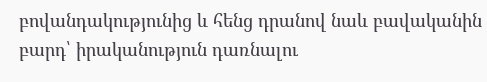բովանդակությունից և հենց դրանով նաև բավականին բարդ՝ իրականություն դառնալու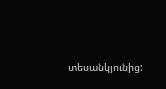տեսանկյունից: